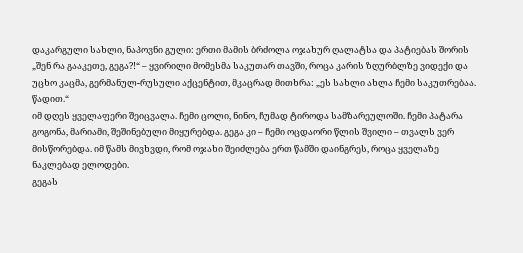დაკარგული სახლი, ნაპოვნი გული: ერთი მამის ბრძოლა ოჯახურ ღალატსა და პატიებას შორის
„შენ რა გააკეთე, გეგა?!“ – ყვირილი მომესმა საკუთარ თავში, როცა კარის ზღურბლზე ვიდექი და უცხო კაცმა, გერმანულ-რუსული აქცენტით, მკაცრად მითხრა: „ეს სახლი ახლა ჩემი საკუთრებაა. წადით.“
იმ დღეს ყველაფერი შეიცვალა. ჩემი ცოლი, ნინო, ჩუმად ტიროდა სამზარეულოში. ჩემი პატარა გოგონა, მარიამი, შეშინებული მიყურებდა. გეგა კი – ჩემი ოცდაორი წლის შვილი – თვალს ვერ მისწორებდა. იმ წამს მივხვდი, რომ ოჯახი შეიძლება ერთ წამში დაინგრეს, როცა ყველაზე ნაკლებად ელოდები.
გეგას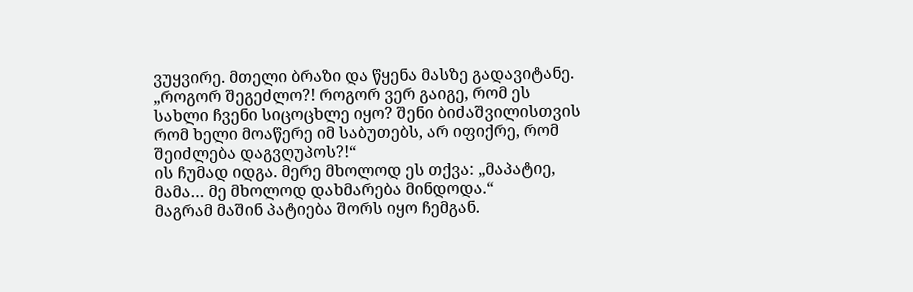ვუყვირე. მთელი ბრაზი და წყენა მასზე გადავიტანე. „როგორ შეგეძლო?! როგორ ვერ გაიგე, რომ ეს სახლი ჩვენი სიცოცხლე იყო? შენი ბიძაშვილისთვის რომ ხელი მოაწერე იმ საბუთებს, არ იფიქრე, რომ შეიძლება დაგვღუპოს?!“
ის ჩუმად იდგა. მერე მხოლოდ ეს თქვა: „მაპატიე, მამა… მე მხოლოდ დახმარება მინდოდა.“
მაგრამ მაშინ პატიება შორს იყო ჩემგან.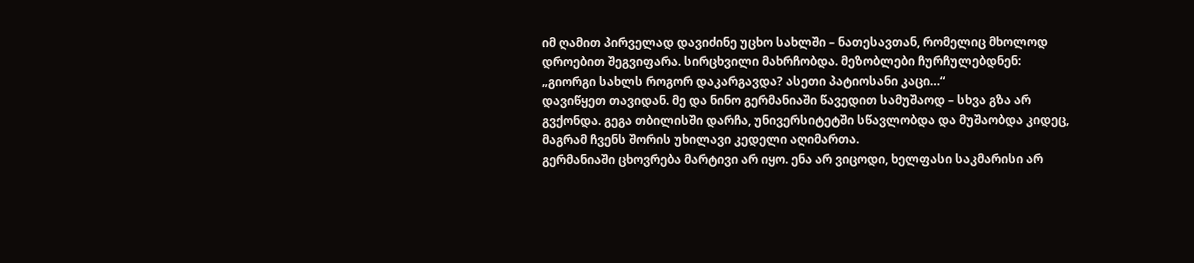იმ ღამით პირველად დავიძინე უცხო სახლში – ნათესავთან, რომელიც მხოლოდ დროებით შეგვიფარა. სირცხვილი მახრჩობდა. მეზობლები ჩურჩულებდნენ: „გიორგი სახლს როგორ დაკარგავდა? ასეთი პატიოსანი კაცი…“
დავიწყეთ თავიდან. მე და ნინო გერმანიაში წავედით სამუშაოდ – სხვა გზა არ გვქონდა. გეგა თბილისში დარჩა, უნივერსიტეტში სწავლობდა და მუშაობდა კიდეც, მაგრამ ჩვენს შორის უხილავი კედელი აღიმართა.
გერმანიაში ცხოვრება მარტივი არ იყო. ენა არ ვიცოდი, ხელფასი საკმარისი არ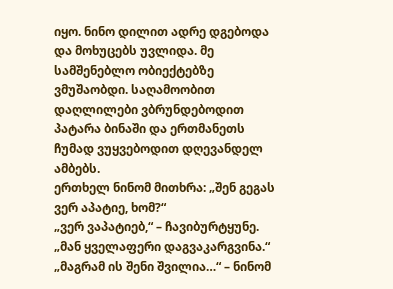იყო. ნინო დილით ადრე დგებოდა და მოხუცებს უვლიდა. მე სამშენებლო ობიექტებზე ვმუშაობდი. საღამოობით დაღლილები ვბრუნდებოდით პატარა ბინაში და ერთმანეთს ჩუმად ვუყვებოდით დღევანდელ ამბებს.
ერთხელ ნინომ მითხრა: „შენ გეგას ვერ აპატიე, ხომ?“
„ვერ ვაპატიებ,“ – ჩავიბურტყუნე. „მან ყველაფერი დაგვაკარგვინა.“
„მაგრამ ის შენი შვილია…“ – ნინომ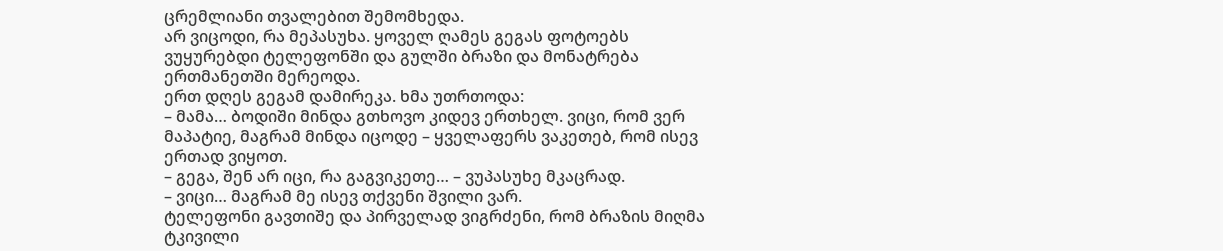ცრემლიანი თვალებით შემომხედა.
არ ვიცოდი, რა მეპასუხა. ყოველ ღამეს გეგას ფოტოებს ვუყურებდი ტელეფონში და გულში ბრაზი და მონატრება ერთმანეთში მერეოდა.
ერთ დღეს გეგამ დამირეკა. ხმა უთრთოდა:
– მამა… ბოდიში მინდა გთხოვო კიდევ ერთხელ. ვიცი, რომ ვერ მაპატიე, მაგრამ მინდა იცოდე – ყველაფერს ვაკეთებ, რომ ისევ ერთად ვიყოთ.
– გეგა, შენ არ იცი, რა გაგვიკეთე… – ვუპასუხე მკაცრად.
– ვიცი… მაგრამ მე ისევ თქვენი შვილი ვარ.
ტელეფონი გავთიშე და პირველად ვიგრძენი, რომ ბრაზის მიღმა ტკივილი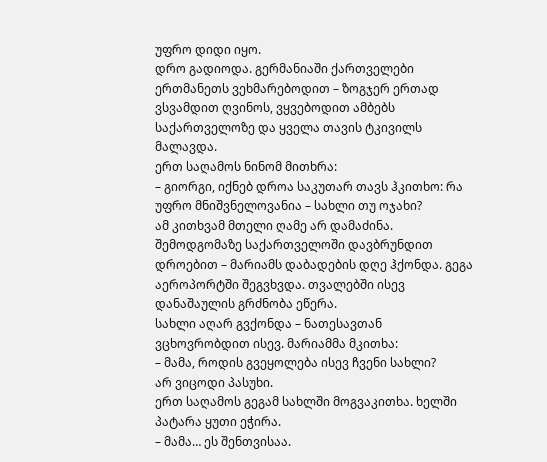უფრო დიდი იყო.
დრო გადიოდა. გერმანიაში ქართველები ერთმანეთს ვეხმარებოდით – ზოგჯერ ერთად ვსვამდით ღვინოს, ვყვებოდით ამბებს საქართველოზე და ყველა თავის ტკივილს მალავდა.
ერთ საღამოს ნინომ მითხრა:
– გიორგი, იქნებ დროა საკუთარ თავს ჰკითხო: რა უფრო მნიშვნელოვანია – სახლი თუ ოჯახი?
ამ კითხვამ მთელი ღამე არ დამაძინა.
შემოდგომაზე საქართველოში დავბრუნდით დროებით – მარიამს დაბადების დღე ჰქონდა. გეგა აეროპორტში შეგვხვდა. თვალებში ისევ დანაშაულის გრძნობა ეწერა.
სახლი აღარ გვქონდა – ნათესავთან ვცხოვრობდით ისევ. მარიამმა მკითხა:
– მამა, როდის გვეყოლება ისევ ჩვენი სახლი?
არ ვიცოდი პასუხი.
ერთ საღამოს გეგამ სახლში მოგვაკითხა. ხელში პატარა ყუთი ეჭირა.
– მამა… ეს შენთვისაა.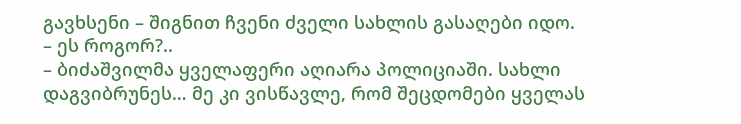გავხსენი – შიგნით ჩვენი ძველი სახლის გასაღები იდო.
– ეს როგორ?..
– ბიძაშვილმა ყველაფერი აღიარა პოლიციაში. სახლი დაგვიბრუნეს… მე კი ვისწავლე, რომ შეცდომები ყველას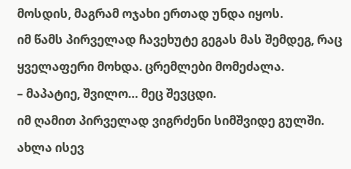მოსდის, მაგრამ ოჯახი ერთად უნდა იყოს.
იმ წამს პირველად ჩავეხუტე გეგას მას შემდეგ, რაც ყველაფერი მოხდა. ცრემლები მომეძალა.
– მაპატიე, შვილო… მეც შევცდი.
იმ ღამით პირველად ვიგრძენი სიმშვიდე გულში.
ახლა ისევ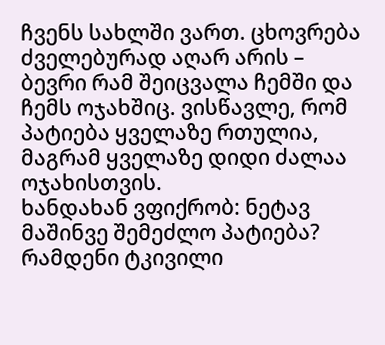ჩვენს სახლში ვართ. ცხოვრება ძველებურად აღარ არის – ბევრი რამ შეიცვალა ჩემში და ჩემს ოჯახშიც. ვისწავლე, რომ პატიება ყველაზე რთულია, მაგრამ ყველაზე დიდი ძალაა ოჯახისთვის.
ხანდახან ვფიქრობ: ნეტავ მაშინვე შემეძლო პატიება? რამდენი ტკივილი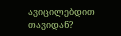ავიცილებდით თავიდან?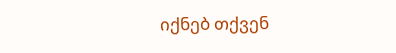იქნებ თქვენ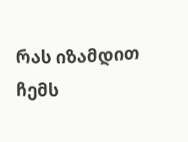რას იზამდით ჩემს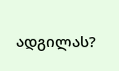ადგილას?